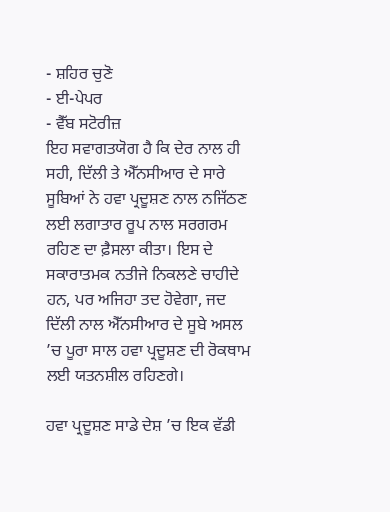- ਸ਼ਹਿਰ ਚੁਣੋ
- ਈ-ਪੇਪਰ
- ਵੈੱਬ ਸਟੋਰੀਜ਼
ਇਹ ਸਵਾਗਤਯੋਗ ਹੈ ਕਿ ਦੇਰ ਨਾਲ ਹੀ ਸਹੀ, ਦਿੱਲੀ ਤੇ ਐੱਨਸੀਆਰ ਦੇ ਸਾਰੇ ਸੂਬਿਆਂ ਨੇ ਹਵਾ ਪ੍ਰਦੂਸ਼ਣ ਨਾਲ ਨਜਿੱਠਣ ਲਈ ਲਗਾਤਾਰ ਰੂਪ ਨਾਲ ਸਰਗਰਮ ਰਹਿਣ ਦਾ ਫ਼ੈਸਲਾ ਕੀਤਾ। ਇਸ ਦੇ ਸਕਾਰਾਤਮਕ ਨਤੀਜੇ ਨਿਕਲਣੇ ਚਾਹੀਦੇ ਹਨ, ਪਰ ਅਜਿਹਾ ਤਦ ਹੋਵੇਗਾ, ਜਦ ਦਿੱਲੀ ਨਾਲ ਐੱਨਸੀਆਰ ਦੇ ਸੂਬੇ ਅਸਲ ’ਚ ਪੂਰਾ ਸਾਲ ਹਵਾ ਪ੍ਰਦੂਸ਼ਣ ਦੀ ਰੋਕਥਾਮ ਲਈ ਯਤਨਸ਼ੀਲ ਰਹਿਣਗੇ।

ਹਵਾ ਪ੍ਰਦੂਸ਼ਣ ਸਾਡੇ ਦੇਸ਼ ’ਚ ਇਕ ਵੱਡੀ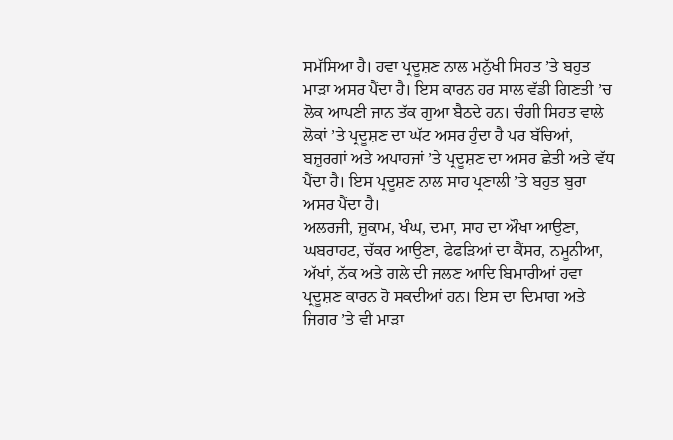ਸਮੱਸਿਆ ਹੈ। ਹਵਾ ਪ੍ਰਦੂਸ਼ਣ ਨਾਲ ਮਨੁੱਖੀ ਸਿਹਤ ’ਤੇ ਬਹੁਤ ਮਾੜਾ ਅਸਰ ਪੈਂਦਾ ਹੈ। ਇਸ ਕਾਰਨ ਹਰ ਸਾਲ ਵੱਡੀ ਗਿਣਤੀ ’ਚ ਲੋਕ ਆਪਣੀ ਜਾਨ ਤੱਕ ਗੁਆ ਬੈਠਦੇ ਹਨ। ਚੰਗੀ ਸਿਹਤ ਵਾਲੇ ਲੋਕਾਂ ’ਤੇ ਪ੍ਰਦੂਸ਼ਣ ਦਾ ਘੱਟ ਅਸਰ ਹੁੰਦਾ ਹੈ ਪਰ ਬੱਚਿਆਂ, ਬਜ਼ੁਰਗਾਂ ਅਤੇ ਅਪਾਹਜਾਂ ’ਤੇ ਪ੍ਰਦੂਸ਼ਣ ਦਾ ਅਸਰ ਛੇਤੀ ਅਤੇ ਵੱਧ ਪੈਂਦਾ ਹੈ। ਇਸ ਪ੍ਰਦੂਸ਼ਣ ਨਾਲ ਸਾਹ ਪ੍ਰਣਾਲੀ ’ਤੇ ਬਹੁਤ ਬੁਰਾ ਅਸਰ ਪੈਂਦਾ ਹੈ।
ਅਲਰਜੀ, ਜ਼ੁਕਾਮ, ਖੰਘ, ਦਮਾ, ਸਾਹ ਦਾ ਔਖਾ ਆਉਣਾ, ਘਬਰਾਹਟ, ਚੱਕਰ ਆਉਣਾ, ਫੇਫੜਿਆਂ ਦਾ ਕੈਂਸਰ, ਨਮੂਨੀਆ, ਅੱਖਾਂ, ਨੱਕ ਅਤੇ ਗਲੇ ਦੀ ਜਲਣ ਆਦਿ ਬਿਮਾਰੀਆਂ ਹਵਾ ਪ੍ਰਦੂਸ਼ਣ ਕਾਰਨ ਹੋ ਸਕਦੀਆਂ ਹਨ। ਇਸ ਦਾ ਦਿਮਾਗ ਅਤੇ ਜਿਗਰ ’ਤੇ ਵੀ ਮਾੜਾ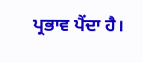ਪ੍ਰਭਾਵ ਪੈਂਦਾ ਹੈ।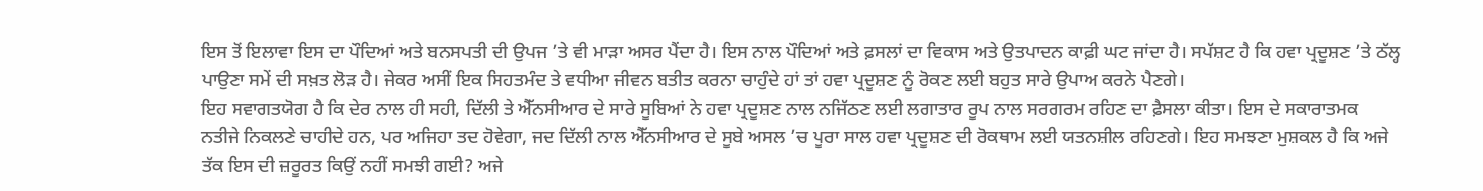ਇਸ ਤੋਂ ਇਲਾਵਾ ਇਸ ਦਾ ਪੌਦਿਆਂ ਅਤੇ ਬਨਸਪਤੀ ਦੀ ਉਪਜ ’ਤੇ ਵੀ ਮਾੜਾ ਅਸਰ ਪੈਂਦਾ ਹੈ। ਇਸ ਨਾਲ ਪੌਦਿਆਂ ਅਤੇ ਫ਼ਸਲਾਂ ਦਾ ਵਿਕਾਸ ਅਤੇ ਉਤਪਾਦਨ ਕਾਫ਼ੀ ਘਟ ਜਾਂਦਾ ਹੈ। ਸਪੱਸ਼ਟ ਹੈ ਕਿ ਹਵਾ ਪ੍ਰਦੂਸ਼ਣ ’ਤੇ ਠੱਲ੍ਹ ਪਾਉਣਾ ਸਮੇਂ ਦੀ ਸਖ਼ਤ ਲੋੜ ਹੈ। ਜੇਕਰ ਅਸੀਂ ਇਕ ਸਿਹਤਮੰਦ ਤੇ ਵਧੀਆ ਜੀਵਨ ਬਤੀਤ ਕਰਨਾ ਚਾਹੁੰਦੇ ਹਾਂ ਤਾਂ ਹਵਾ ਪ੍ਰਦੂਸ਼ਣ ਨੂੰ ਰੋਕਣ ਲਈ ਬਹੁਤ ਸਾਰੇ ਉਪਾਅ ਕਰਨੇ ਪੈਣਗੇ।
ਇਹ ਸਵਾਗਤਯੋਗ ਹੈ ਕਿ ਦੇਰ ਨਾਲ ਹੀ ਸਹੀ, ਦਿੱਲੀ ਤੇ ਐੱਨਸੀਆਰ ਦੇ ਸਾਰੇ ਸੂਬਿਆਂ ਨੇ ਹਵਾ ਪ੍ਰਦੂਸ਼ਣ ਨਾਲ ਨਜਿੱਠਣ ਲਈ ਲਗਾਤਾਰ ਰੂਪ ਨਾਲ ਸਰਗਰਮ ਰਹਿਣ ਦਾ ਫ਼ੈਸਲਾ ਕੀਤਾ। ਇਸ ਦੇ ਸਕਾਰਾਤਮਕ ਨਤੀਜੇ ਨਿਕਲਣੇ ਚਾਹੀਦੇ ਹਨ, ਪਰ ਅਜਿਹਾ ਤਦ ਹੋਵੇਗਾ, ਜਦ ਦਿੱਲੀ ਨਾਲ ਐੱਨਸੀਆਰ ਦੇ ਸੂਬੇ ਅਸਲ ’ਚ ਪੂਰਾ ਸਾਲ ਹਵਾ ਪ੍ਰਦੂਸ਼ਣ ਦੀ ਰੋਕਥਾਮ ਲਈ ਯਤਨਸ਼ੀਲ ਰਹਿਣਗੇ। ਇਹ ਸਮਝਣਾ ਮੁਸ਼ਕਲ ਹੈ ਕਿ ਅਜੇ ਤੱਕ ਇਸ ਦੀ ਜ਼ਰੂਰਤ ਕਿਉਂ ਨਹੀਂ ਸਮਝੀ ਗਈ? ਅਜੇ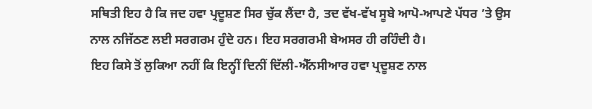ਸਥਿਤੀ ਇਹ ਹੈ ਕਿ ਜਦ ਹਵਾ ਪ੍ਰਦੂਸ਼ਣ ਸਿਰ ਚੁੱਕ ਲੈਂਦਾ ਹੈ, ਤਦ ਵੱਖ-ਵੱਖ ਸੂਬੇ ਆਪੋ-ਆਪਣੇ ਪੱਧਰ ’ਤੇ ਉਸ ਨਾਲ ਨਜਿੱਠਣ ਲਈ ਸਰਗਰਮ ਹੁੰਦੇ ਹਨ। ਇਹ ਸਰਗਰਮੀ ਬੇਅਸਰ ਹੀ ਰਹਿੰਦੀ ਹੈ।
ਇਹ ਕਿਸੇ ਤੋਂ ਲੁਕਿਆ ਨਹੀਂ ਕਿ ਇਨ੍ਹੀਂ ਦਿਨੀਂ ਦਿੱਲੀ-ਐੱਨਸੀਆਰ ਹਵਾ ਪ੍ਰਦੂਸ਼ਣ ਨਾਲ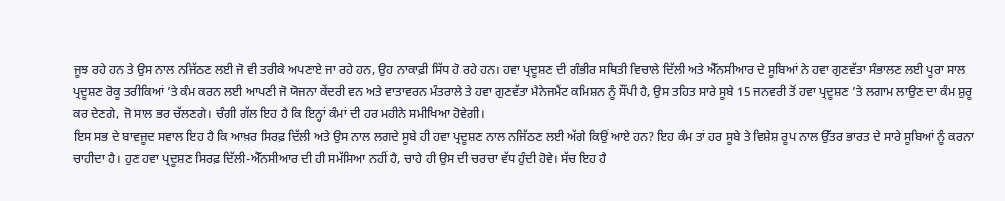ਜੂਝ ਰਹੇ ਹਨ ਤੇ ਉਸ ਨਾਲ ਨਜਿੱਠਣ ਲਈ ਜੋ ਵੀ ਤਰੀਕੇ ਅਪਣਾਏ ਜਾ ਰਹੇ ਹਨ, ਉਹ ਨਾਕਾਫ਼ੀ ਸਿੱਧ ਹੋ ਰਹੇ ਹਨ। ਹਵਾ ਪ੍ਰਦੂਸ਼ਣ ਦੀ ਗੰਭੀਰ ਸਥਿਤੀ ਵਿਚਾਲੇ ਦਿੱਲੀ ਅਤੇ ਐੱਨਸੀਆਰ ਦੇ ਸੂਬਿਆਂ ਨੇ ਹਵਾ ਗੁਣਵੱਤਾ ਸੰਭਾਲਣ ਲਈ ਪੂਰਾ ਸਾਲ ਪ੍ਰਦੂਸ਼ਣ ਰੋਕੂ ਤਰੀਕਿਆਂ ’ਤੇ ਕੰਮ ਕਰਨ ਲਈ ਆਪਣੀ ਜੋ ਯੋਜਨਾ ਕੇਂਦਰੀ ਵਨ ਅਤੇ ਵਾਤਾਵਰਨ ਮੰਤਰਾਲੇ ਤੇ ਹਵਾ ਗੁਣਵੱਤਾ ਮੈਨੇਜਮੈਂਟ ਕਮਿਸ਼ਨ ਨੂੰ ਸੌਂਪੀ ਹੈ, ਉਸ ਤਹਿਤ ਸਾਰੇ ਸੂਬੇ 15 ਜਨਵਰੀ ਤੋਂ ਹਵਾ ਪ੍ਰਦੂਸ਼ਣ ’ਤੇ ਲਗਾਮ ਲਾਉਣ ਦਾ ਕੰਮ ਸ਼ੁਰੂ ਕਰ ਦੇਣਗੇ, ਜੋ ਸਾਲ ਭਰ ਚੱਲਣਗੇ। ਚੰਗੀ ਗੱਲ ਇਹ ਹੈ ਕਿ ਇਨ੍ਹਾਂ ਕੰਮਾਂ ਦੀ ਹਰ ਮਹੀਨੇ ਸਮੀਖਿਆ ਹੋਵੇਗੀ।
ਇਸ ਸਭ ਦੇ ਬਾਵਜੂਦ ਸਵਾਲ ਇਹ ਹੈ ਕਿ ਆਖ਼ਰ ਸਿਰਫ਼ ਦਿੱਲੀ ਅਤੇ ਉਸ ਨਾਲ ਲਗਦੇ ਸੂਬੇ ਹੀ ਹਵਾ ਪ੍ਰਦੂਸ਼ਣ ਨਾਲ ਨਜਿੱਠਣ ਲਈ ਅੱਗੇ ਕਿਉਂ ਆਏ ਹਨ? ਇਹ ਕੰਮ ਤਾਂ ਹਰ ਸੂਬੇ ਤੇ ਵਿਸ਼ੇਸ਼ ਰੂਪ ਨਾਲ ਉੱਤਰ ਭਾਰਤ ਦੇ ਸਾਰੇ ਸੂਬਿਆਂ ਨੂੰ ਕਰਨਾ ਚਾਹੀਦਾ ਹੈ। ਹੁਣ ਹਵਾ ਪ੍ਰਦੂਸ਼ਣ ਸਿਰਫ਼ ਦਿੱਲੀ-ਐੱਨਸੀਆਰ ਦੀ ਹੀ ਸਮੱਸਿਆ ਨਹੀਂ ਹੈ, ਚਾਹੇ ਹੀ ਉਸ ਦੀ ਚਰਚਾ ਵੱਧ ਹੁੰਦੀ ਹੋਵੇ। ਸੱਚ ਇਹ ਹੈ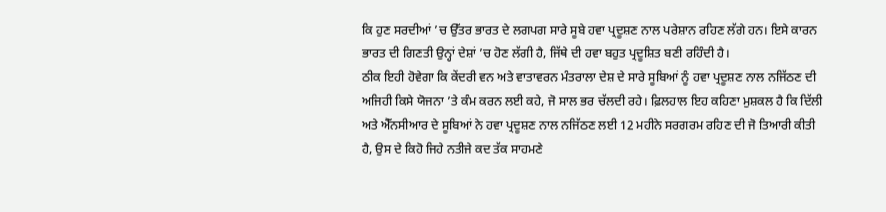ਕਿ ਹੁਣ ਸਰਦੀਆਂ ’ਚ ਉੱਤਰ ਭਾਰਤ ਦੇ ਲਗਪਗ ਸਾਰੇ ਸੂਬੇ ਹਵਾ ਪ੍ਰਦੂਸ਼ਣ ਨਾਲ ਪਰੇਸ਼ਾਨ ਰਹਿਣ ਲੱਗੇ ਹਨ। ਇਸੇ ਕਾਰਨ ਭਾਰਤ ਦੀ ਗਿਣਤੀ ਉਨ੍ਹਾਂ ਦੇਸ਼ਾਂ ’ਚ ਹੋਣ ਲੱਗੀ ਹੈ, ਜਿੱਥੇ ਦੀ ਹਵਾ ਬਹੁਤ ਪ੍ਰਦੂਸ਼ਿਤ ਬਣੀ ਰਹਿੰਦੀ ਹੈ।
ਠੀਕ ਇਹੀ ਹੋਵੇਗਾ ਕਿ ਕੇਂਦਰੀ ਵਨ ਅਤੇ ਵਾਤਾਵਰਨ ਮੰਤਰਾਲਾ ਦੇਸ਼ ਦੇ ਸਾਰੇ ਸੂਬਿਆਂ ਨੂੰ ਹਵਾ ਪ੍ਰਦੂਸ਼ਣ ਨਾਲ ਨਜਿੱਠਣ ਦੀ ਅਜਿਹੀ ਕਿਸੇ ਯੋਜਨਾ ’ਤੇ ਕੰਮ ਕਰਨ ਲਈ ਕਹੇ, ਜੋ ਸਾਲ ਭਰ ਚੱਲਦੀ ਰਹੇ। ਫ਼ਿਲਹਾਲ ਇਹ ਕਹਿਣਾ ਮੁਸ਼ਕਲ ਹੈ ਕਿ ਦਿੱਲੀ ਅਤੇ ਐੱਨਸੀਆਰ ਦੇ ਸੂਬਿਆਂ ਨੇ ਹਵਾ ਪ੍ਰਦੂਸ਼ਣ ਨਾਲ ਨਜਿੱਠਣ ਲਈ 12 ਮਹੀਨੇ ਸਰਗਰਮ ਰਹਿਣ ਦੀ ਜੋ ਤਿਆਰੀ ਕੀਤੀ ਹੈ, ਉਸ ਦੇ ਕਿਹੋ ਜਿਹੇ ਨਤੀਜੇ ਕਦ ਤੱਕ ਸਾਹਮਣੇ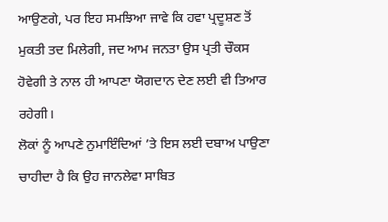ਆਉਣਗੇ, ਪਰ ਇਹ ਸਮਝਿਆ ਜਾਵੇ ਕਿ ਹਵਾ ਪ੍ਰਦੂਸ਼ਣ ਤੋਂ ਮੁਕਤੀ ਤਦ ਮਿਲੇਗੀ, ਜਦ ਆਮ ਜਨਤਾ ਉਸ ਪ੍ਰਤੀ ਚੌਕਸ ਹੋਵੇਗੀ ਤੇ ਨਾਲ ਹੀ ਆਪਣਾ ਯੋਗਦਾਨ ਦੇਣ ਲਈ ਵੀ ਤਿਆਰ ਰਹੇਗੀ।
ਲੋਕਾਂ ਨੂੰ ਆਪਣੇ ਨੁਮਾਇੰਦਿਆਂ ’ਤੇ ਇਸ ਲਈ ਦਬਾਅ ਪਾਉਣਾ ਚਾਹੀਦਾ ਹੈ ਕਿ ਉਹ ਜਾਨਲੇਵਾ ਸਾਬਿਤ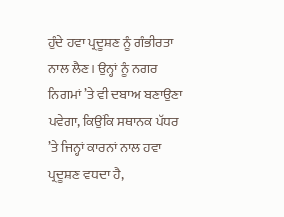ਹੁੰਦੇ ਹਵਾ ਪ੍ਰਦੂਸ਼ਣ ਨੂੰ ਗੰਭੀਰਤਾ ਨਾਲ ਲੈਣ। ਉਨ੍ਹਾਂ ਨੂੰ ਨਗਰ ਨਿਗਮਾਂ ’ਤੇ ਵੀ ਦਬਾਅ ਬਣਾਉਣਾ ਪਵੇਗਾ, ਕਿਉਂਕਿ ਸਥਾਨਕ ਪੱਧਰ ’ਤੇ ਜਿਨ੍ਹਾਂ ਕਾਰਨਾਂ ਨਾਲ ਹਵਾ ਪ੍ਰਦੂਸ਼ਣ ਵਧਦਾ ਹੈ,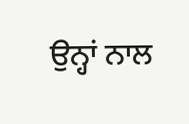ਉਨ੍ਹਾਂ ਨਾਲ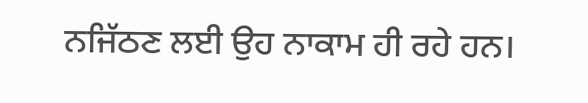ਨਜਿੱਠਣ ਲਈ ਉਹ ਨਾਕਾਮ ਹੀ ਰਹੇ ਹਨ।